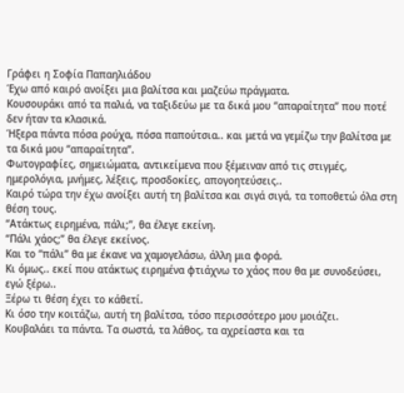Γράφει η Σοφία Παπαηλιάδου
Έχω από καιρό ανοίξει μια βαλίτσα και μαζεύω πράγματα.
Κουσουράκι από τα παλιά, να ταξιδεύω με τα δικά μου “απαραίτητα” που ποτέ δεν ήταν τα κλασικά.
Ήξερα πάντα πόσα ρούχα, πόσα παπούτσια.. και μετά να γεμίζω την βαλίτσα με τα δικά μου “απαραίτητα”.
Φωτογραφίες, σημειώματα, αντικείμενα που ξέμειναν από τις στιγμές, ημερολόγια, μνήμες, λέξεις, προσδοκίες, απογοητεύσεις..
Καιρό τώρα την έχω ανοίξει αυτή τη βαλίτσα και σιγά σιγά, τα τοποθετώ όλα στη θέση τους.
“Ατάκτως ειρημένα, πάλι;”, θα έλεγε εκείνη.
“Πάλι χάος;” θα έλεγε εκείνος.
Και το “πάλι” θα με έκανε να χαμογελάσω, άλλη μια φορά.
Κι όμως.. εκεί που ατάκτως ειρημένα φτιάχνω το χάος που θα με συνοδεύσει, εγώ ξέρω..
Ξέρω τι θέση έχει το κάθετί.
Κι όσο την κοιτάζω, αυτή τη βαλίτσα, τόσο περισσότερο μου μοιάζει.
Κουβαλάει τα πάντα. Τα σωστά, τα λάθος, τα αχρείαστα και τα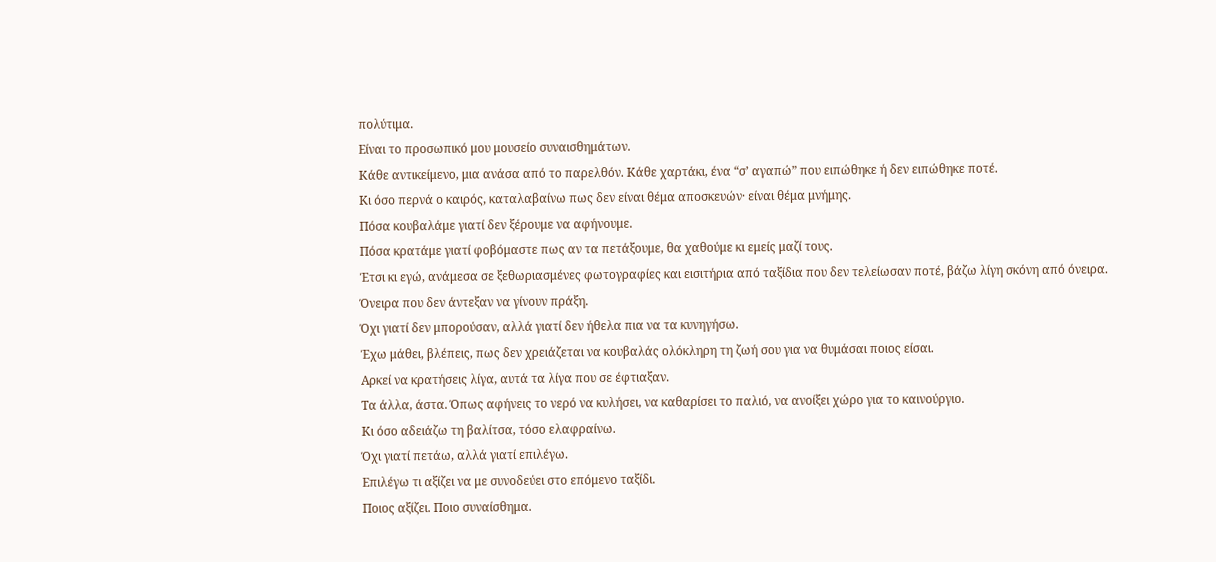πολύτιμα.
Είναι το προσωπικό μου μουσείο συναισθημάτων.
Κάθε αντικείμενο, μια ανάσα από το παρελθόν. Κάθε χαρτάκι, ένα “σ’ αγαπώ” που ειπώθηκε ή δεν ειπώθηκε ποτέ.
Κι όσο περνά ο καιρός, καταλαβαίνω πως δεν είναι θέμα αποσκευών· είναι θέμα μνήμης.
Πόσα κουβαλάμε γιατί δεν ξέρουμε να αφήνουμε.
Πόσα κρατάμε γιατί φοβόμαστε πως αν τα πετάξουμε, θα χαθούμε κι εμείς μαζί τους.
Έτσι κι εγώ, ανάμεσα σε ξεθωριασμένες φωτογραφίες και εισιτήρια από ταξίδια που δεν τελείωσαν ποτέ, βάζω λίγη σκόνη από όνειρα.
Όνειρα που δεν άντεξαν να γίνουν πράξη.
Όχι γιατί δεν μπορούσαν, αλλά γιατί δεν ήθελα πια να τα κυνηγήσω.
Έχω μάθει, βλέπεις, πως δεν χρειάζεται να κουβαλάς ολόκληρη τη ζωή σου για να θυμάσαι ποιος είσαι.
Αρκεί να κρατήσεις λίγα, αυτά τα λίγα που σε έφτιαξαν.
Τα άλλα, άστα. Όπως αφήνεις το νερό να κυλήσει, να καθαρίσει το παλιό, να ανοίξει χώρο για το καινούργιο.
Κι όσο αδειάζω τη βαλίτσα, τόσο ελαφραίνω.
Όχι γιατί πετάω, αλλά γιατί επιλέγω.
Επιλέγω τι αξίζει να με συνοδεύει στο επόμενο ταξίδι.
Ποιος αξίζει. Ποιο συναίσθημα.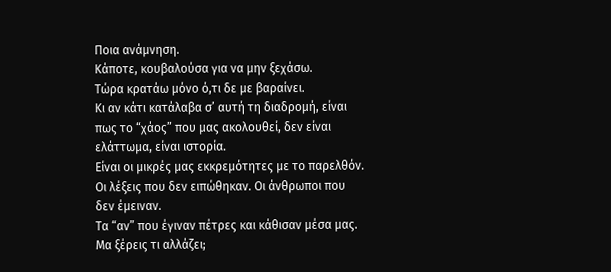Ποια ανάμνηση.
Κάποτε, κουβαλούσα για να μην ξεχάσω.
Τώρα κρατάω μόνο ό,τι δε με βαραίνει.
Κι αν κάτι κατάλαβα σ’ αυτή τη διαδρομή, είναι πως το “χάος” που μας ακολουθεί, δεν είναι ελάττωμα, είναι ιστορία.
Είναι οι μικρές μας εκκρεμότητες με το παρελθόν.
Οι λέξεις που δεν ειπώθηκαν. Οι άνθρωποι που δεν έμειναν.
Τα “αν” που έγιναν πέτρες και κάθισαν μέσα μας.
Μα ξέρεις τι αλλάζει;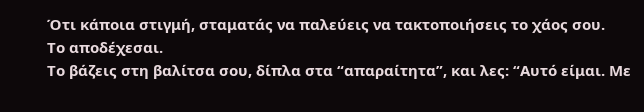Ότι κάποια στιγμή, σταματάς να παλεύεις να τακτοποιήσεις το χάος σου.
Το αποδέχεσαι.
Το βάζεις στη βαλίτσα σου, δίπλα στα “απαραίτητα”, και λες: “Αυτό είμαι. Με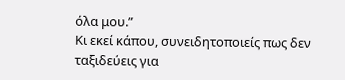όλα μου.”
Κι εκεί κάπου, συνειδητοποιείς πως δεν ταξιδεύεις για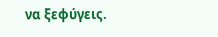να ξεφύγεις.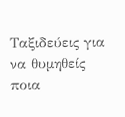Ταξιδεύεις για να θυμηθείς ποια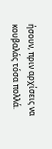ήσουν, πριν αρχίσεις να κουβαλάς τόσα πολλά.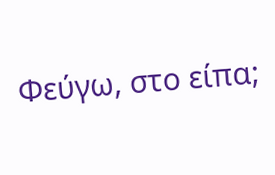Φεύγω, στο είπα;